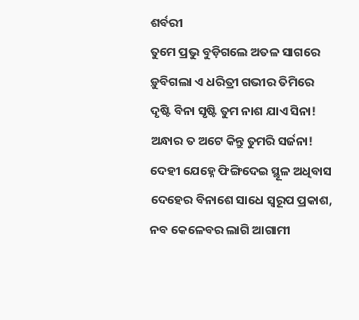ଶର୍ବରୀ
ତୁମେ ପ୍ରଭୁ ବୁଡ଼ିଗଲେ ଅତଳ ସାଗରେ
ଡ଼ୁବିଗଲା ଏ ଧରିତ୍ରୀ ଗଭୀର ତିମିରେ
ଦୃଷ୍ଟି ବିନା ସୃଷ୍ଟି ତୁମ ନାଶ ଯାଏ ସିନା!
ଅନ୍ଧାର ତ ଅଟେ କିନ୍ତୁ ତୁମରି ସର୍ଜନା!
ଦେହୀ ଯେହ୍ନେ ଫିଙ୍ଗିଦେଇ ସ୍ଥୂଳ ଅଧିବାସ
ଦେହେର ବିନାଶେ ସାଧେ ସ୍ବରୂପ ପ୍ରକାଶ,
ନବ କେଳେବର ଲାଗି ଆଗାମୀ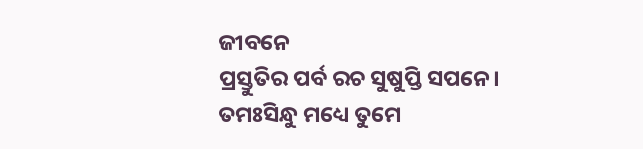ଜୀବନେ
ପ୍ରସ୍ତୁତିର ପର୍ବ ରଚ ସୁଷୁପ୍ତି ସପନେ।
ତମଃସିନ୍ଧୁ ମଧ୍ୟେ ତୁମେ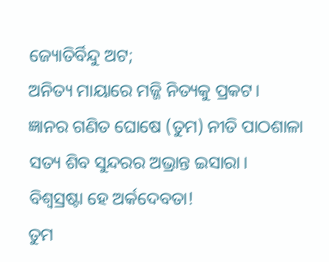ଜ୍ୟୋତିର୍ବିନ୍ଦୁ ଅଟ;
ଅନିତ୍ୟ ମାୟାରେ ମଜ୍ଜି ନିତ୍ୟକୁ ପ୍ରକଟ।
ଜ୍ଞାନର ଗଣିତ ଘୋଷେ (ତୁମ) ନୀତି ପାଠଶାଳା
ସତ୍ୟ ଶିବ ସୁନ୍ଦରର ଅଭ୍ରାନ୍ତ ଇସାରା।
ବିଶ୍ବସ୍ରଷ୍ଟା ହେ ଅର୍କଦେବତା!
ତୁମ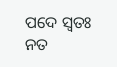ପଦେ ସ୍ବତଃ ନତ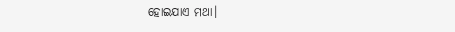ହୋଇଯାଏ ମଥା।